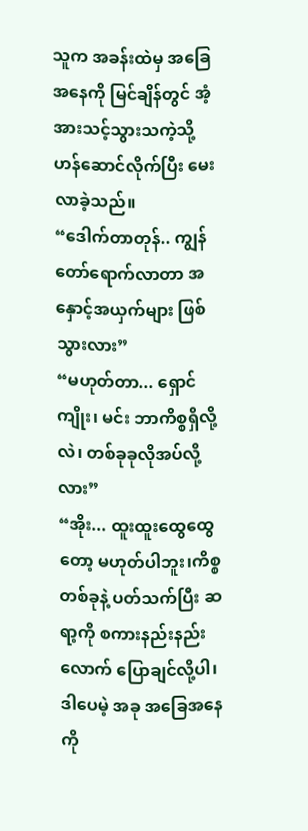သူက အခန်းထဲမှ အခြေအနေကို မြင်ချိန်တွင် အံ့အားသင့်သွားသကဲ့သို့ ဟန်ဆောင်လိုက်ပြီး မေးလာခဲ့သည်။
“ဒေါက်တာတုန်.. ကျွန်တော်ရောက်လာတာ အနှောင့်အယှက်များ ဖြစ်သွားလား”
“မဟုတ်တာ... ရှောင်ကျိုး၊ မင်း ဘာကိစ္စရှိလို့လဲ၊ တစ်ခုခုလိုအပ်လို့လား”
“အိုး... ထူးထူးထွေထွေတော့ မဟုတ်ပါဘူး၊ကိစ္စတစ်ခုနဲ့ ပတ်သက်ပြီး ဆရာ့ကို စကားနည်းနည်းလောက် ပြောချင်လို့ပါ၊ ဒါပေမဲ့ အခု အခြေအနေကို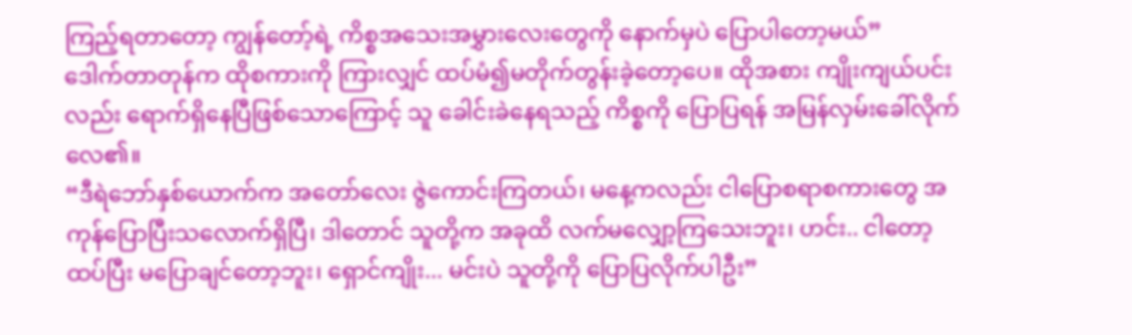ကြည့်ရတာတော့ ကျွန်တော့်ရဲ့ ကိစ္စအသေးအမွှားလေးတွေကို နောက်မှပဲ ပြောပါတော့မယ်”
ဒေါက်တာတုန်က ထိုစကားကို ကြားလျှင် ထပ်မံ၍မတိုက်တွန်းခဲ့တော့ပေ။ ထိုအစား ကျိုးကျယ်ပင်းလည်း ရောက်ရှိနေပြီဖြစ်သောကြောင့် သူ ခေါင်းခဲနေရသည့် ကိစ္စကို ပြောပြရန် အမြန်လှမ်းခေါ်လိုက်လေ၏။
“ဒီရဲဘော်နှစ်ယောက်က အတော်လေး ဇွဲကောင်းကြတယ်၊ မနေ့ကလည်း ငါပြောစရာစကားတွေ အကုန်ပြောပြီးသလောက်ရှိပြီ၊ ဒါတောင် သူတို့က အခုထိ လက်မလျှော့ကြသေးဘူး၊ ဟင်း.. ငါတော့ ထပ်ပြီး မပြောချင်တော့ဘူး၊ ရှောင်ကျိုး... မင်းပဲ သူတို့ကို ပြောပြလိုက်ပါဦး”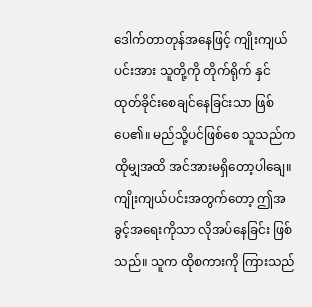ဒေါက်တာတုန်အနေဖြင့် ကျိုးကျယ်ပင်းအား သူတို့ကို တိုက်ရိုက် နှင်ထုတ်ခိုင်းစေချင်နေခြင်းသာ ဖြစ်ပေ၏။ မည်သို့ပင်ဖြစ်စေ သူသည်က ထိုမျှအထိ အင်အားမရှိတော့ပါချေ။
ကျိုးကျယ်ပင်းအတွက်တော့ ဤအခွင့်အရေးကိုသာ လိုအပ်နေခြင်း ဖြစ်သည်။ သူက ထိုစကားကို ကြားသည်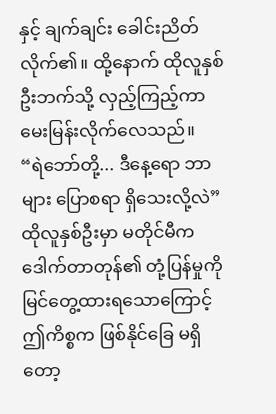နှင့် ချက်ချင်း ခေါင်းညိတ်လိုက်၏။ ထို့နောက် ထိုလူနှစ်ဦးဘက်သို့ လှည့်ကြည့်ကာ မေးမြန်းလိုက်လေသည်။
“ရဲဘော်တို့... ဒီနေ့ရော ဘာများ ပြောစရာ ရှိသေးလို့လဲ”
ထိုလူနှစ်ဦးမှာ မတိုင်မီက ဒေါက်တာတုန်၏ တုံ့ပြန်မှုကို မြင်တွေ့ထားရသောကြောင့် ဤကိစ္စက ဖြစ်နိုင်ခြေ မရှိတော့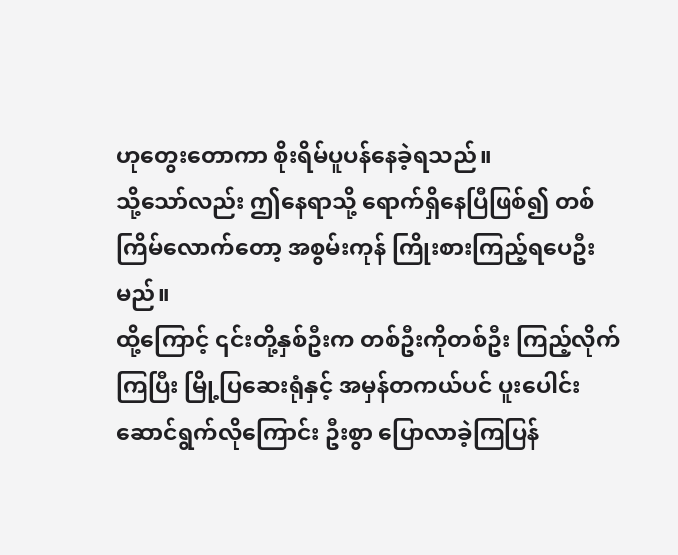ဟုတွေးတောကာ စိုးရိမ်ပူပန်နေခဲ့ရသည်။
သို့သော်လည်း ဤနေရာသို့ ရောက်ရှိနေပြီဖြစ်၍ တစ်ကြိမ်လောက်တော့ အစွမ်းကုန် ကြိုးစားကြည့်ရပေဦးမည်။
ထို့ကြောင့် ၎င်းတို့နှစ်ဦးက တစ်ဦးကိုတစ်ဦး ကြည့်လိုက်ကြပြီး မြို့ပြဆေးရုံနှင့် အမှန်တကယ်ပင် ပူးပေါင်းဆောင်ရွက်လိုကြောင်း ဦးစွာ ပြောလာခဲ့ကြပြန်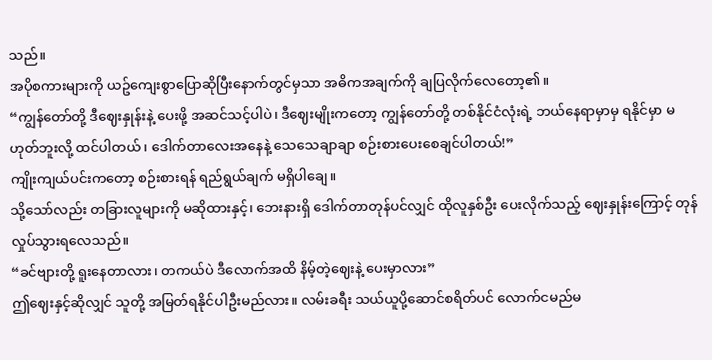သည်။
အပိုစကားများကို ယဥ်ကျေးစွာပြောဆိုပြီးနောက်တွင်မှသာ အဓိကအချက်ကို ချပြလိုက်လေတော့၏။
“ကျွန်တော်တို့ ဒီဈေးနှုန်းနဲ့ ပေးဖို့ အဆင်သင့်ပါပဲ၊ ဒီဈေးမျိုးကတော့ ကျွန်တော်တို့ တစ်နိုင်ငံလုံးရဲ့ ဘယ်နေရာမှာမှ ရနိုင်မှာ မဟုတ်ဘူးလို့ ထင်ပါတယ်၊ ဒေါက်တာလေးအနေနဲ့ သေသေချာချာ စဉ်းစားပေးစေချင်ပါတယ်!”
ကျိုးကျယ်ပင်းကတော့ စဉ်းစားရန် ရည်ရွယ်ချက် မရှိပါချေ။
သို့သော်လည်း တခြားလူများကို မဆိုထားနှင့်၊ ဘေးနားရှိ ဒေါက်တာတုန်ပင်လျှင် ထိုလူနှစ်ဦး ပေးလိုက်သည့် ဈေးနှုန်းကြောင့် တုန်လှုပ်သွားရလေသည်။
“ခင်ဗျားတို့ ရူးနေတာလား၊ တကယ်ပဲ ဒီလောက်အထိ နိမ့်တဲ့ဈေးနဲ့ ပေးမှာလား”
ဤဈေးနှင့်ဆိုလျှင် သူတို့ အမြတ်ရနိုင်ပါဦးမည်လား။ လမ်းခရီး သယ်ယူပို့ဆောင်စရိတ်ပင် လောက်ငမည်မ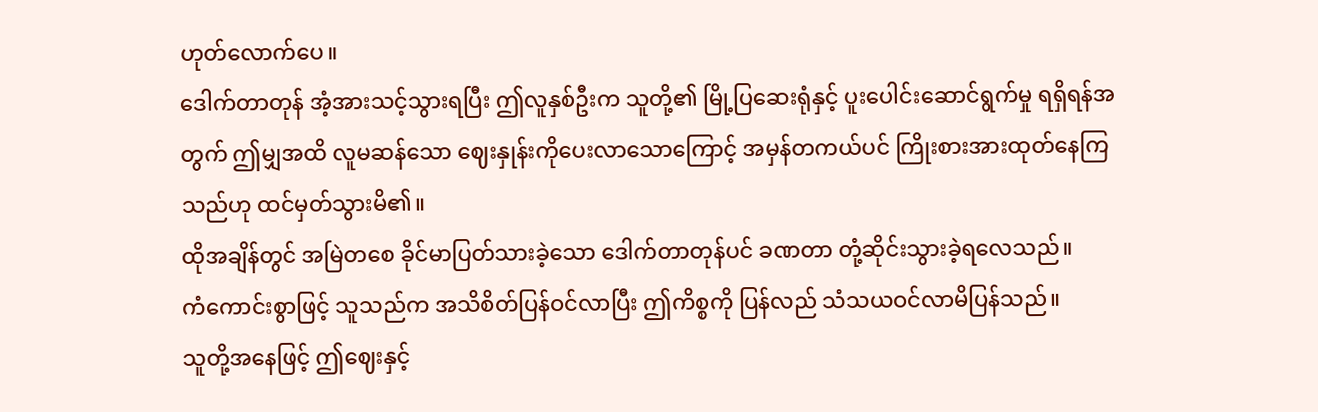ဟုတ်လောက်ပေ။
ဒေါက်တာတုန် အံ့အားသင့်သွားရပြီး ဤလူနှစ်ဦးက သူတို့၏ မြို့ပြဆေးရုံနှင့် ပူးပေါင်းဆောင်ရွက်မှု ရရှိရန်အတွက် ဤမျှအထိ လူမဆန်သော ဈေးနှုန်းကိုပေးလာသောကြောင့် အမှန်တကယ်ပင် ကြိုးစားအားထုတ်နေကြသည်ဟု ထင်မှတ်သွားမိ၏။
ထိုအချိန်တွင် အမြဲတစေ ခိုင်မာပြတ်သားခဲ့သော ဒေါက်တာတုန်ပင် ခဏတာ တုံ့ဆိုင်းသွားခဲ့ရလေသည်။
ကံကောင်းစွာဖြင့် သူသည်က အသိစိတ်ပြန်ဝင်လာပြီး ဤကိစ္စကို ပြန်လည် သံသယဝင်လာမိပြန်သည်။
သူတို့အနေဖြင့် ဤဈေးနှင့်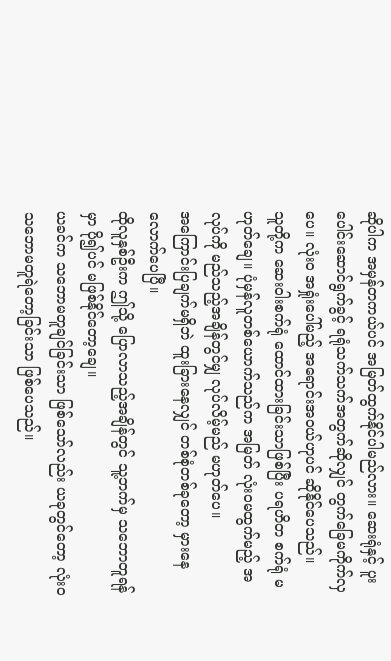ဆိုပါက အမှန်တကယ်ပင် အမြတ်ထွက်နိုင်ပါမည်လား။ ဆေးရုံနှင့် ပူးပေါင်းဆောင်ရွက်ခွင့် ရရုံသက်သက်အတွက်ဆိုလျှင် တွက်ခြေမကိုက်လှပေ။ လုံးဝ အရှုံးပေါ်မည့် အရောင်းအဝယ်ဟုပင် ဆိုနိုင်ပေသည်။
သူတို့က ဆေးဝါးစက်ရုံ ထောင်ထားခြင်းသာဖြစ်ပြီး ပရဟိတ စက်ရုံ မဟုတ်ချေ။ ပုံမှန်လူတစ်ယောက်သည်က အမြတ် လုံးဝမထွက်မည့် အလုပ်ကို မည်သည့်အချိန်တွင်မျှ လုပ်လိမ့်မည် မဟုတ်ပေ။
အကြောင်းပြချက်မရှိဘဲ ထူးခြားနေလျှင် တစ်စုံတစ်ခုတော့ မှားနေလောက်ပေပြီ။
ထိုလူနှစ်ဦးက ဤသို့ ပြောလာသည့်အချိန်တွင် သူ့ဘက်မှ သဘောတူရန်မှာ ပို၍ပင် မဖြစ်နိုင်တော့ချေ။
ယခင်က သဘောမတူချင်ခြင်းသာ ဖြစ်သော်လည်း ယခုတွင်တော့ လုံးဝ သဘောမတူရဲတော့ခြင်းသာ ဖြစ်ပေသည်။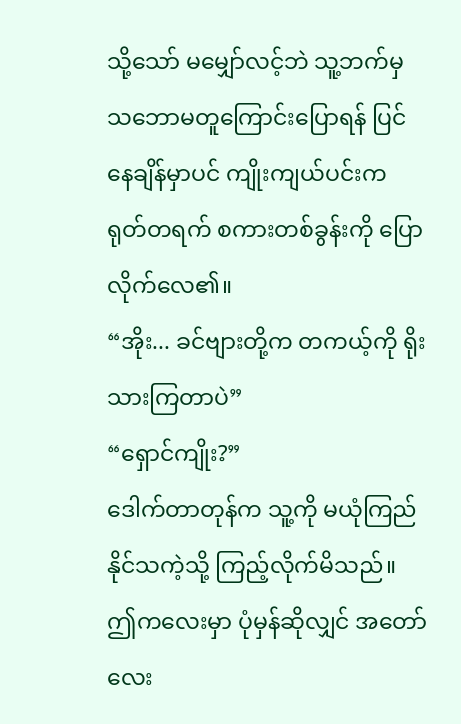သို့သော် မမျှော်လင့်ဘဲ သူ့ဘက်မှ သဘောမတူကြောင်းပြောရန် ပြင်နေချိန်မှာပင် ကျိုးကျယ်ပင်းက ရုတ်တရက် စကားတစ်ခွန်းကို ပြောလိုက်လေ၏။
“အိုး... ခင်ဗျားတို့က တကယ့်ကို ရိုးသားကြတာပဲ”
“ရှောင်ကျိုး?”
ဒေါက်တာတုန်က သူ့ကို မယုံကြည်နိုင်သကဲ့သို့ ကြည့်လိုက်မိသည်။ ဤကလေးမှာ ပုံမှန်ဆိုလျှင် အတော်လေး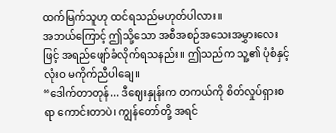ထက်မြက်သူဟု ထင်ရသည်မဟုတ်ပါလား။
အဘယ်ကြောင့် ဤသို့သော အစီအစဉ်အသေးအမွှားလေးဖြင့် အရည်ဖျော်ခံလိုက်ရသနည်း။ ဤသည်က သူ့၏ ပုံစံနှင့် လုံးဝ မကိုက်ညီပါချေ။
“ဒေါက်တာတုန်... ဒီဈေးနှုန်းက တကယ်ကို စိတ်လှုပ်ရှားစရာ ကောင်းတာပဲ၊ ကျွန်တော်တို့ အရင်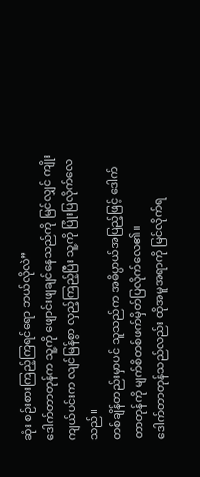ဆုံး စဉ်းစားကြည့်ကြရင်ရော ဘယ်လိုလဲ”
ဒေါက်တာတုန်က သူ့ကို ဖျောင်းဖျချင်နေသည်ကို မြင်လျှင် ကျိုးကျယ်ပင်းက လျင်မြန်စွာ လှည့်ကြည့်ပြီး သူ့ကို ပြုံးပြလိုက်လေသည်။
တစ်ချိန်တည်းမှာပင် သူသည်က အဓိပ္ပာယ်အပြည့်ဖြင့် ဒေါက်တာတုန်ကို မျက်စိတစ်ဖက်မှိတ်ပြလိုက်လေ၏။
ဒေါက်တာတုန်သည်လည်း ထိုအမူအရာကို မြင်လိုက်ရ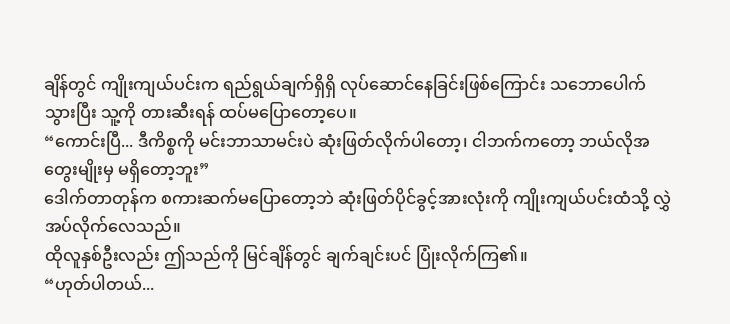ချိန်တွင် ကျိုးကျယ်ပင်းက ရည်ရွယ်ချက်ရှိရှိ လုပ်ဆောင်နေခြင်းဖြစ်ကြောင်း သဘောပေါက်သွားပြီး သူ့ကို တားဆီးရန် ထပ်မပြောတော့ပေ။
“ကောင်းပြီ... ဒီကိစ္စကို မင်းဘာသာမင်းပဲ ဆုံးဖြတ်လိုက်ပါတော့၊ ငါဘက်ကတော့ ဘယ်လိုအတွေးမျိုးမှ မရှိတော့ဘူး”
ဒေါက်တာတုန်က စကားဆက်မပြောတော့ဘဲ ဆုံးဖြတ်ပိုင်ခွင့်အားလုံးကို ကျိုးကျယ်ပင်းထံသို့ လွှဲအပ်လိုက်လေသည်။
ထိုလူနှစ်ဦးလည်း ဤသည်ကို မြင်ချိန်တွင် ချက်ချင်းပင် ပြုံးလိုက်ကြ၏။
“ဟုတ်ပါတယ်...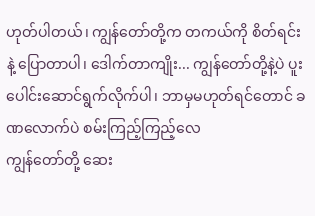ဟုတ်ပါတယ်၊ ကျွန်တော်တို့က တကယ်ကို စိတ်ရင်းနဲ့ ပြောတာပါ၊ ဒေါက်တာကျိုး... ကျွန်တော်တို့နဲ့ပဲ ပူးပေါင်းဆောင်ရွက်လိုက်ပါ၊ ဘာမှမဟုတ်ရင်တောင် ခဏလောက်ပဲ စမ်းကြည့်ကြည့်လေ
ကျွန်တော်တို့ ဆေး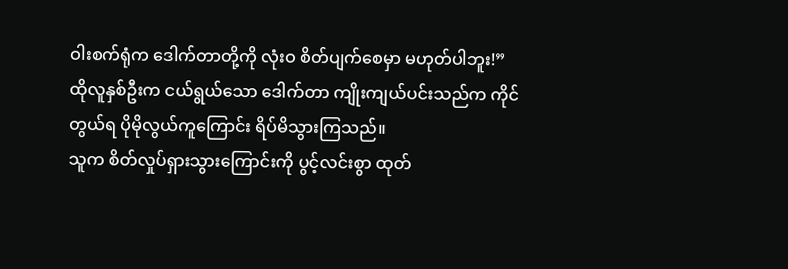ဝါးစက်ရုံက ဒေါက်တာတို့ကို လုံးဝ စိတ်ပျက်စေမှာ မဟုတ်ပါဘူး!”
ထိုလူနှစ်ဦးက ငယ်ရွယ်သော ဒေါက်တာ ကျိုးကျယ်ပင်းသည်က ကိုင်တွယ်ရ ပိုမိုလွယ်ကူကြောင်း ရိပ်မိသွားကြသည်။
သူက စိတ်လှုပ်ရှားသွားကြောင်းကို ပွင့်လင်းစွာ ထုတ်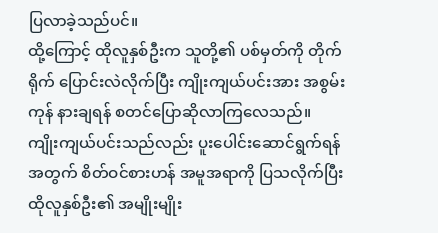ပြလာခဲ့သည်ပင်။
ထို့ကြောင့် ထိုလူနှစ်ဦးက သူတို့၏ ပစ်မှတ်ကို တိုက်ရိုက် ပြောင်းလဲလိုက်ပြီး ကျိုးကျယ်ပင်းအား အစွမ်းကုန် နားချရန် စတင်ပြောဆိုလာကြလေသည်။
ကျိုးကျယ်ပင်းသည်လည်း ပူးပေါင်းဆောင်ရွက်ရန်အတွက် စိတ်ဝင်စားဟန် အမူအရာကို ပြသလိုက်ပြီး ထိုလူနှစ်ဦး၏ အမျိုးမျိုး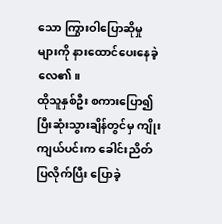သော ကြွားဝါပြောဆိုမှုများကို နားထောင်ပေးနေခဲ့လေ၏။
ထိုသူနှစ်ဦး စကားပြော၍ပြီးဆုံးသွားချိန်တွင်မှ ကျိုးကျယ်ပင်းက ခေါင်းညိတ်ပြလိုက်ပြီး ပြောခဲ့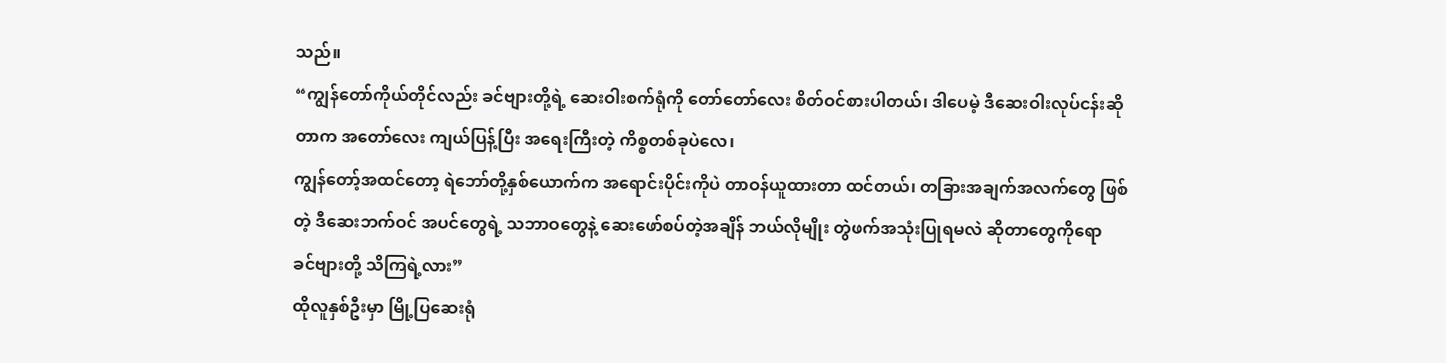သည်။
“ကျွန်တော်ကိုယ်တိုင်လည်း ခင်ဗျားတို့ရဲ့ ဆေးဝါးစက်ရုံကို တော်တော်လေး စိတ်ဝင်စားပါတယ်၊ ဒါပေမဲ့ ဒီဆေးဝါးလုပ်ငန်းဆိုတာက အတော်လေး ကျယ်ပြန့်ပြီး အရေးကြီးတဲ့ ကိစ္စတစ်ခုပဲလေ၊
ကျွန်တော့်အထင်တော့ ရဲဘော်တို့နှစ်ယောက်က အရောင်းပိုင်းကိုပဲ တာဝန်ယူထားတာ ထင်တယ်၊ တခြားအချက်အလက်တွေ ဖြစ်တဲ့ ဒီဆေးဘက်ဝင် အပင်တွေရဲ့ သဘာဝတွေနဲ့ ဆေးဖော်စပ်တဲ့အချိန် ဘယ်လိုမျိုး တွဲဖက်အသုံးပြုရမလဲ ဆိုတာတွေကိုရော ခင်ဗျားတို့ သိကြရဲ့လား”
ထိုလူနှစ်ဦးမှာ မြို့ပြဆေးရုံ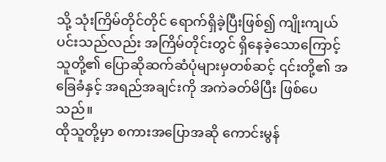သို့ သုံးကြိမ်တိုင်တိုင် ရောက်ရှိခဲ့ပြီးဖြစ်၍ ကျိုးကျယ်ပင်းသည်လည်း အကြိမ်တိုင်းတွင် ရှိနေခဲ့သောကြောင့် သူတို့၏ ပြောဆိုဆက်ဆံပုံများမှတစ်ဆင့် ၎င်းတို့၏ အခြေခံနှင့် အရည်အချင်းကို အကဲခတ်မိပြီး ဖြစ်ပေသည်။
ထိုသူတို့မှာ စကားအပြောအဆို ကောင်းမွန်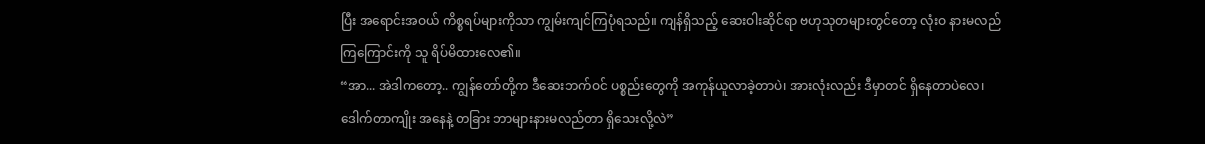ပြီး အရောင်းအဝယ် ကိစ္စရပ်များကိုသာ ကျွမ်းကျင်ကြပုံရသည်။ ကျန်ရှိသည့် ဆေးဝါးဆိုင်ရာ ဗဟုသုတများတွင်တော့ လုံးဝ နားမလည်ကြကြောင်းကို သူ ရိပ်မိထားလေ၏။
“အာ... အဲဒါကတော့.. ကျွန်တော်တို့က ဒီဆေးဘက်ဝင် ပစ္စည်းတွေကို အကုန်ယူလာခဲ့တာပဲ၊ အားလုံးလည်း ဒီမှာတင် ရှိနေတာပဲလေ၊ ဒေါက်တာကျိုး အနေနဲ့ တခြား ဘာများနားမလည်တာ ရှိသေးလို့လဲ”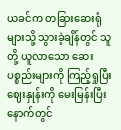ယခင်က တခြားဆေးရုံများသို့ သွားခဲ့ချိန်တွင် သူတို့ ယူလာသော ဆေးပစ္စည်းများကို ကြည့်ရှုပြီး ဈေးနှုန်းကို မေးမြန်းပြီးနောက်တွင်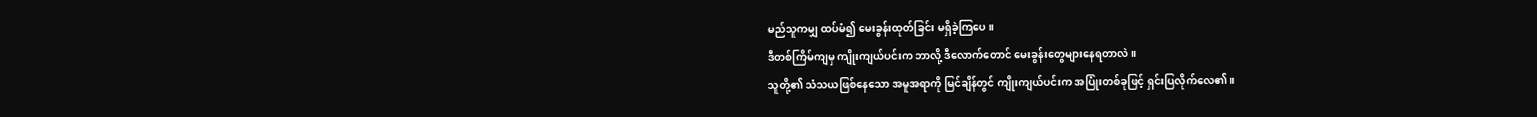မည်သူကမျှ ထပ်မံ၍ မေးခွန်းထုတ်ခြင်း မရှိခဲ့ကြပေ။
ဒီတစ်ကြိမ်ကျမှ ကျိုးကျယ်ပင်းက ဘာလို့ ဒီလောက်တောင် မေးခွန်းတွေများနေရတာလဲ။
သူတို့၏ သံသယဖြစ်နေသော အမူအရာကို မြင်ချိန်တွင် ကျိုးကျယ်ပင်းက အပြုံးတစ်ခုဖြင့် ရှင်းပြလိုက်လေ၏။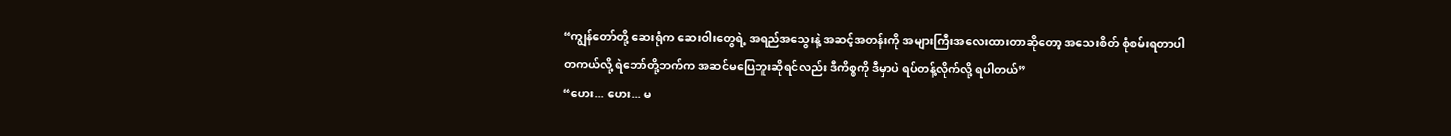“ကျွန်တော်တို့ ဆေးရုံက ဆေးဝါးတွေရဲ့ အရည်အသွေးနဲ့ အဆင့်အတန်းကို အများကြီးအလေးထားတာဆိုတော့ အသေးစိတ် စုံစမ်းရတာပါ
တကယ်လို့ ရဲဘော်တို့ဘက်က အဆင်မပြေဘူးဆိုရင်လည်း ဒီကိစ္စကို ဒီမှာပဲ ရပ်တန့်လိုက်လို့ ရပါတယ်”
“ဟေး... ဟေး... မ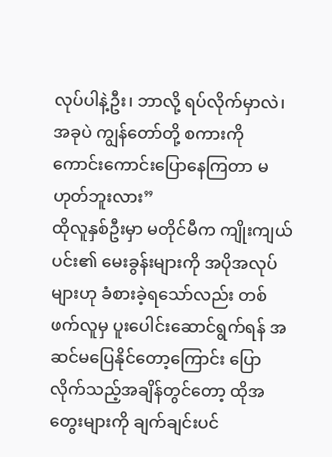လုပ်ပါနဲ့ဦး၊ ဘာလို့ ရပ်လိုက်မှာလဲ၊ အခုပဲ ကျွန်တော်တို့ စကားကို ကောင်းကောင်းပြောနေကြတာ မဟုတ်ဘူးလား”
ထိုလူနှစ်ဦးမှာ မတိုင်မီက ကျိုးကျယ်ပင်း၏ မေးခွန်းများကို အပိုအလုပ်များဟု ခံစားခဲ့ရသော်လည်း တစ်ဖက်လူမှ ပူးပေါင်းဆောင်ရွက်ရန် အဆင်မပြေနိုင်တော့ကြောင်း ပြောလိုက်သည့်အချိန်တွင်တော့ ထိုအတွေးများကို ချက်ချင်းပင်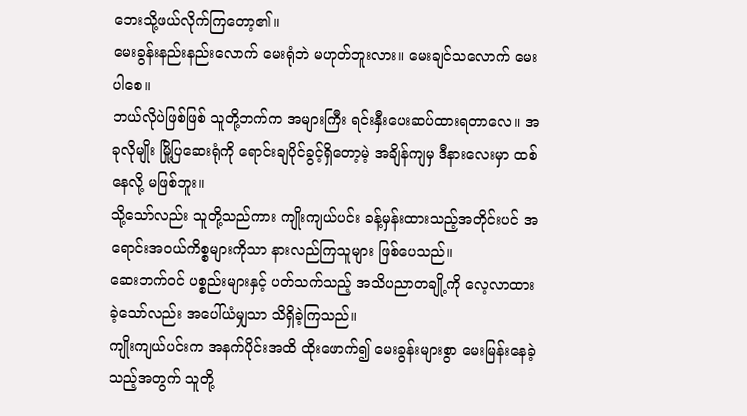ဘေးသို့ဖယ်လိုက်ကြတော့၏။
မေးခွန်းနည်းနည်းလောက် မေးရုံဘဲ မဟုတ်ဘူးလား။ မေးချင်သလောက် မေးပါစေ။
ဘယ်လိုပဲဖြစ်ဖြစ် သူတို့ဘက်က အများကြီး ရင်းနှီးပေးဆပ်ထားရတာလေ။ အခုလိုမျိုး မြို့ပြဆေးရုံကို ရောင်းချပိုင်ခွင့်ရှိတော့မဲ့ အချိန်ကျမှ ဒီနားလေးမှာ ထစ်နေလို့ မဖြစ်ဘူး။
သို့သော်လည်း သူတို့သည်ကား ကျိုးကျယ်ပင်း ခန့်မှန်းထားသည့်အတိုင်းပင် အရောင်းအဝယ်ကိစ္စများကိုသာ နားလည်ကြသူများ ဖြစ်ပေသည်။
ဆေးဘက်ဝင် ပစ္စည်းများနှင့် ပတ်သက်သည့် အသိပညာတချို့ကို လေ့လာထားခဲ့သော်လည်း အပေါ်ယံမျှသာ သိရှိခဲ့ကြသည်။
ကျိုးကျယ်ပင်းက အနက်ပိုင်းအထိ ထိုးဖောက်၍ မေးခွန်းများစွာ မေးမြန်းနေခဲ့သည့်အတွက် သူတို့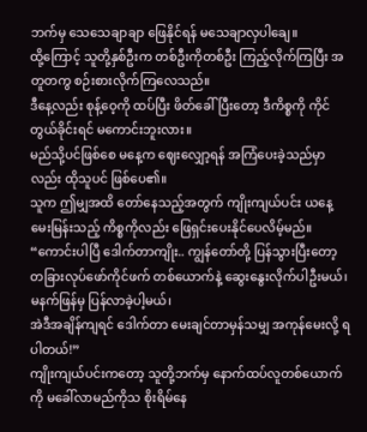ဘက်မှ သေသေချာချာ ဖြေနိုင်ရန် မသေချာလှပါချေ။
ထို့ကြောင့် သူတို့နှစ်ဦးက တစ်ဦးကိုတစ်ဦး ကြည့်လိုက်ကြပြီး အတူတကွ စဉ်းစားလိုက်ကြလေသည်။
ဒီနေ့လည်း စုန့်ဝေ့ကို ထပ်ပြီး ဖိတ်ခေါ်ပြီးတော့ ဒီကိစ္စကို ကိုင်တွယ်ခိုင်းရင် မကောင်းဘူးလား။
မည်သို့ပင်ဖြစ်စေ မနေ့က ဈေးလျှော့ရန် အကြံပေးခဲ့သည်မှာလည်း ထိုသူပင် ဖြစ်ပေ၏။
သူက ဤမျှအထိ တော်နေသည့်အတွက် ကျိုးကျယ်ပင်း ယနေ့ မေးမြန်းသည့် ကိစ္စကိုလည်း ဖြေရှင်းပေးနိုင်ပေလိမ့်မည်။
“ကောင်းပါပြီ ဒေါက်တာကျိုး.. ကျွန်တော်တို့ ပြန်သွားပြီးတော့ တခြားလုပ်ဖော်ကိုင်ဖက် တစ်ယောက်နဲ့ ဆွေးနွေးလိုက်ပါဦးမယ်၊ မနက်ဖြန်မှ ပြန်လာခဲ့ပါ့မယ်၊
အဲဒီအချိန်ကျရင် ဒေါက်တာ မေးချင်တာမှန်သမျှ အကုန်မေးလို့ ရပါတယ်!”
ကျိုးကျယ်ပင်းကတော့ သူတို့ဘက်မှ နောက်ထပ်လူတစ်ယောက်ကို မခေါ်လာမည်ကိုသ စိုးရိမ်နေ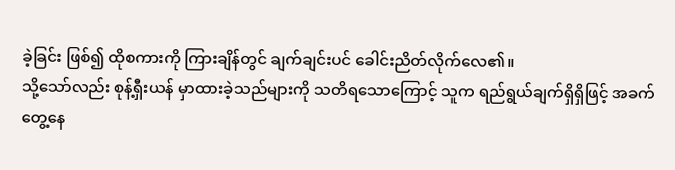ခဲ့ခြင်း ဖြစ်၍ ထိုစကားကို ကြားချိန်တွင် ချက်ချင်းပင် ခေါင်းညိတ်လိုက်လေ၏။
သို့သော်လည်း စုန့်ရှီးယန် မှာထားခဲ့သည်များကို သတိရသောကြောင့် သူက ရည်ရွယ်ချက်ရှိရှိဖြင့် အခက်တွေ့နေ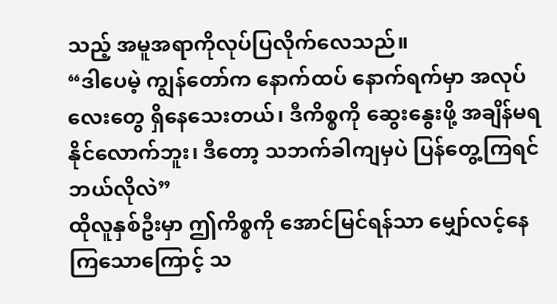သည့် အမူအရာကိုလုပ်ပြလိုက်လေသည်။
“ဒါပေမဲ့ ကျွန်တော်က နောက်ထပ် နောက်ရက်မှာ အလုပ်လေးတွေ ရှိနေသေးတယ်၊ ဒီကိစ္စကို ဆွေးနွေးဖို့ အချိန်မရနိုင်လောက်ဘူး၊ ဒီတော့ သဘက်ခါကျမှပဲ ပြန်တွေ့ကြရင် ဘယ်လိုလဲ”
ထိုလူနှစ်ဦးမှာ ဤကိစ္စကို အောင်မြင်ရန်သာ မျှော်လင့်နေကြသောကြောင့် သ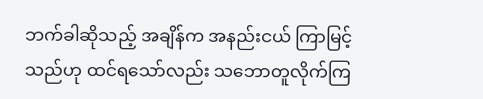ဘက်ခါဆိုသည့် အချိန်က အနည်းငယ် ကြာမြင့်သည်ဟု ထင်ရသော်လည်း သဘောတူလိုက်ကြ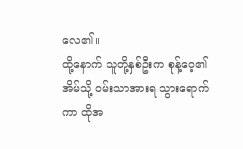လေ၏။
ထို့နောက် သူတို့နှစ်ဦးက စုန့်ဝေ့၏ အိမ်သို့ ဝမ်းသာအားရ သွားရောက်ကာ ထိုအ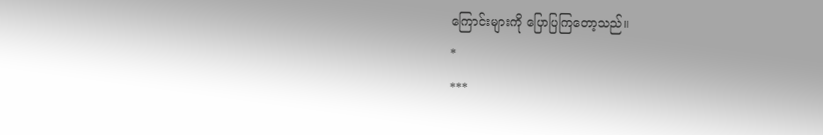ကြောင်းများကို ပြောပြကြတော့သည်။
*
***